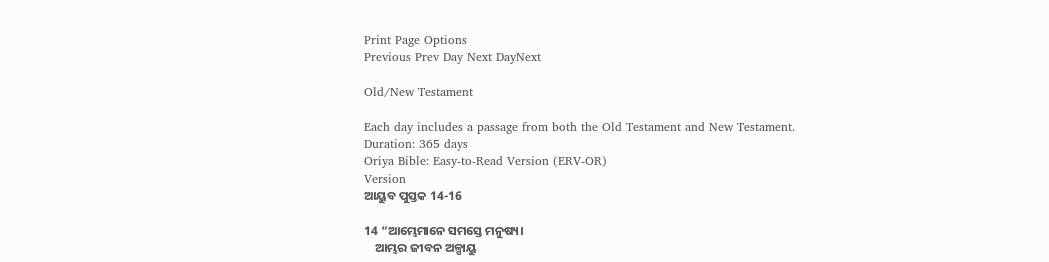Print Page Options
Previous Prev Day Next DayNext

Old/New Testament

Each day includes a passage from both the Old Testament and New Testament.
Duration: 365 days
Oriya Bible: Easy-to-Read Version (ERV-OR)
Version
ଆୟୁବ ପୁସ୍ତକ 14-16

14 “ଆମ୍ଭେମାନେ ସମସ୍ତେ ମନୁଷ୍ୟ।
    ଆମ୍ଭର ଜୀବନ ଅଳ୍ପାୟୁ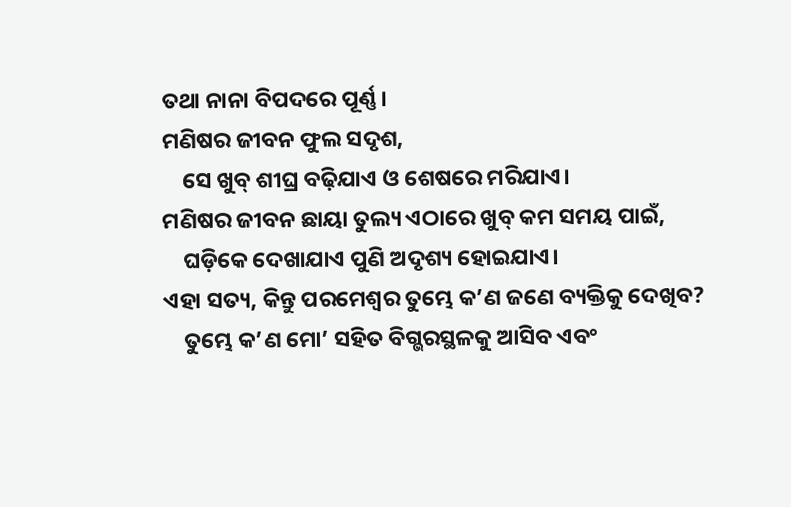ତଥା ନାନା ବିପଦରେ ପୂର୍ଣ୍ଣ।
ମଣିଷର ଜୀବନ ଫୁଲ ସଦୃଶ,
    ସେ ଖୁବ୍ ଶୀଘ୍ର ବଢ଼ିଯାଏ ଓ ଶେଷରେ ମରିଯାଏ।
ମଣିଷର ଜୀବନ ଛାୟା ତୁଲ୍ୟ ଏଠାରେ ଖୁବ୍ କମ ସମୟ ପାଇଁ,
    ଘଡ଼ିକେ ଦେଖାଯାଏ ପୁଣି ଅଦୃଶ୍ୟ ହୋଇଯାଏ।
ଏହା ସତ୍ୟ, କିନ୍ତୁ ପରମେଶ୍ୱର ତୁମ୍ଭେ କ’ଣ ଜଣେ ବ୍ୟକ୍ତିକୁ ଦେଖିବ?
    ତୁମ୍ଭେ କ’ଣ ମୋ’ ସହିତ ବିଗ୍ଭରସ୍ଥଳକୁ ଆସିବ ଏବଂ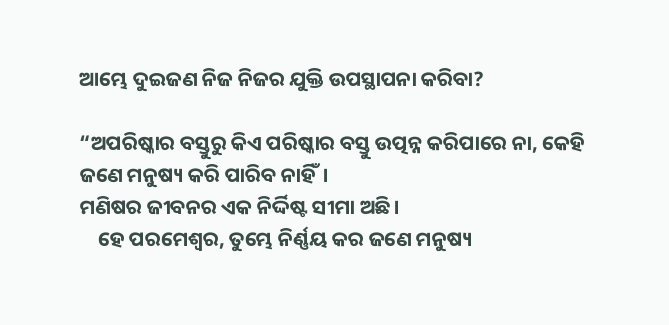ଆମ୍ଭେ ଦୁଇଜଣ ନିଜ ନିଜର ଯୁକ୍ତି ଉପସ୍ଥାପନା କରିବା?

“ଅପରିଷ୍କାର ବସ୍ତୁରୁ କିଏ ପରିଷ୍କାର ବସ୍ତୁ ଉତ୍ପନ୍ନ କରିପାରେ ନା, କେହି ଜଣେ ମନୁଷ୍ୟ କରି ପାରିବ ନାହିଁ।
ମଣିଷର ଜୀବନର ଏକ ନିର୍ଦ୍ଦିଷ୍ଟ ସୀମା ଅଛି।
    ହେ ପରମେଶ୍ୱର, ତୁମ୍ଭେ ନିର୍ଣ୍ଣୟ କର ଜଣେ ମନୁଷ୍ୟ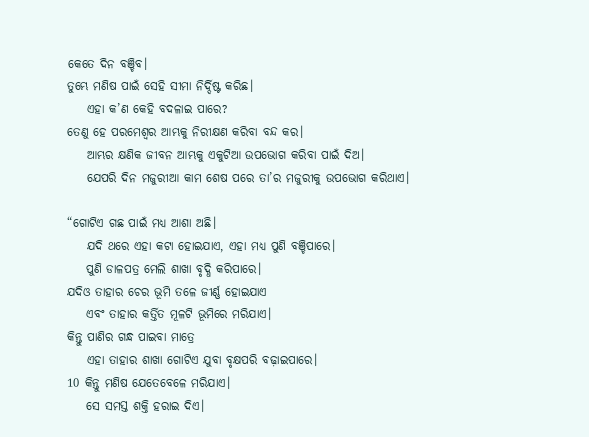କେତେ ଦିନ ବଞ୍ଚିବ।
ତୁମ୍ଭେ ମଣିଷ ପାଇଁ ସେହି ସୀମା ନିର୍ଦ୍ଦିଷ୍ଟ କରିଛ।
    ଏହା କ’ଣ କେହି ବଦଳାଇ ପାରେ?
ତେଣୁ ହେ ପରମେଶ୍ୱର ଆମ୍ଭକୁ ନିରୀକ୍ଷଣ କରିବା ବନ୍ଦ କର।
    ଆମ୍ଭର କ୍ଷଣିକ ଜୀବନ ଆମ୍ଭକୁ ଏକୁଟିଆ ଉପଭୋଗ କରିବା ପାଇଁ ଦିଅ।
    ଯେପରି ଦିନ ମଜୁରୀଆ କାମ ଶେଷ ପରେ ତା’ର ମଜୁରୀକୁ ଉପଭୋଗ କରିଥାଏ।

“ଗୋଟିଏ ଗଛ ପାଇଁ ମଧ୍ୟ ଆଶା ଅଛି।
    ଯଦି ଥରେ ଏହା କଟା ହୋଇଯାଏ, ଏହା ମଧ୍ୟ ପୁଣି ବଞ୍ଚିପାରେ।
    ପୁଣି ଡାଳପତ୍ର ମେଲି ଶାଖା ବୃଦ୍ଧି କରିପାରେ।
ଯଦିଓ ତାହାର ଚେର ଭୂମି ତଳେ ଜୀର୍ଣ୍ଣ ହୋଇଯାଏ
    ଏବଂ ତାହାର କର୍ତ୍ତିତ ମୂଳଟି ଭୂମିରେ ମରିଯାଏ।
କିନ୍ତୁ ପାଣିର ଗନ୍ଧ ପାଇବା ମାତ୍ରେ
    ଏହା ତାହାର ଶାଖା ଗୋଟିଏ ଯୁବା ବୃକ୍ଷପରି ବଢ଼ାଇପାରେ।
10 କିନ୍ତୁ ମଣିଷ ଯେତେବେଳେ ମରିଯାଏ।
    ସେ ସମସ୍ତ ଶକ୍ତି ହରାଇ ଦିଏ।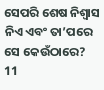ସେପରି ଶେଷ ନିଶ୍ୱାସ ନିଏ ଏବଂ ତା’ପରେ ସେ କେଉଁଠାରେ?
11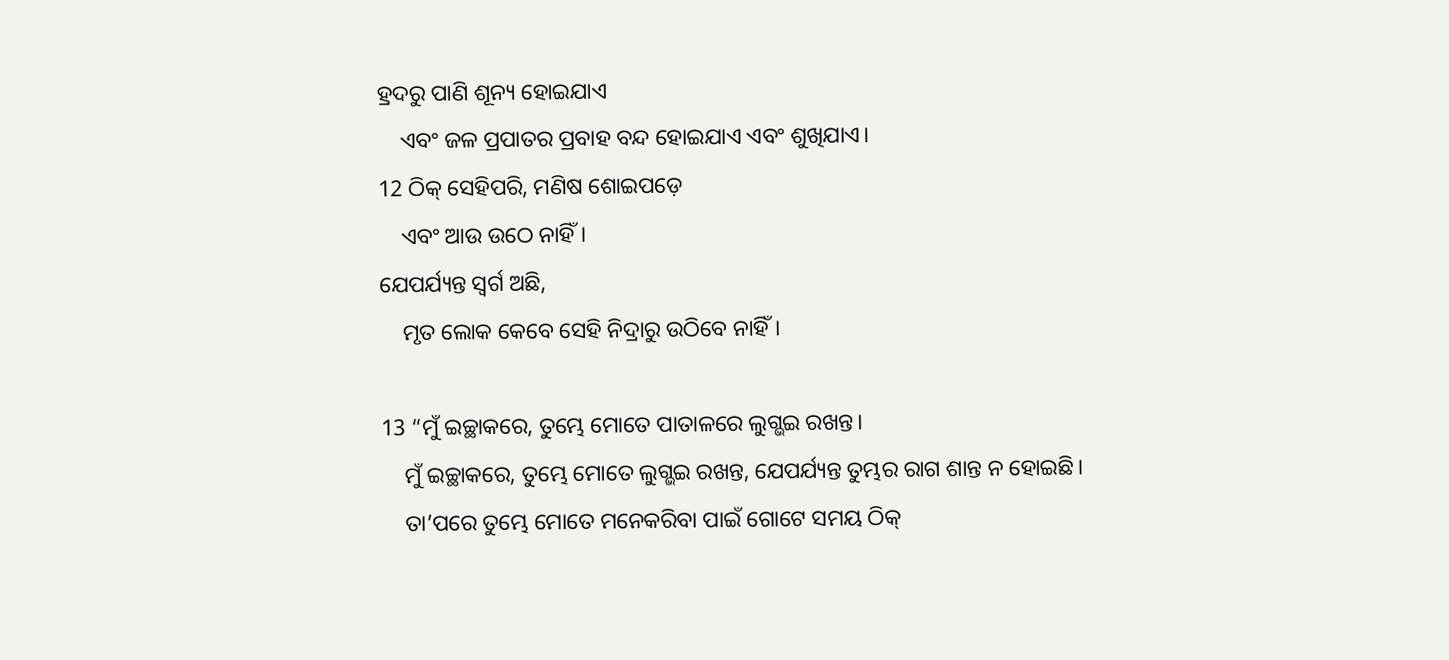ହ୍ରଦରୁ ପାଣି ଶୂନ୍ୟ ହୋଇଯାଏ
    ଏବଂ ଜଳ ପ୍ରପାତର ପ୍ରବାହ ବନ୍ଦ ହୋଇଯାଏ ଏବଂ ଶୁଖିଯାଏ।
12 ଠିକ୍ ସେହିପରି, ମଣିଷ ଶୋଇପଡ଼େ
    ଏବଂ ଆଉ ଉଠେ ନାହିଁ।
ଯେପର୍ଯ୍ୟନ୍ତ ସ୍ୱର୍ଗ ଅଛି,
    ମୃତ ଲୋକ କେବେ ସେହି ନିଦ୍ରାରୁ ଉଠିବେ ନାହିଁ।

13 “ମୁଁ ଇଚ୍ଛାକରେ, ତୁମ୍ଭେ ମୋତେ ପାତାଳରେ ଲୁଗ୍ଭଇ ରଖନ୍ତ।
    ମୁଁ ଇଚ୍ଛାକରେ, ତୁମ୍ଭେ ମୋତେ ଲୁଗ୍ଭଇ ରଖନ୍ତ, ଯେପର୍ଯ୍ୟନ୍ତ ତୁମ୍ଭର ରାଗ ଶାନ୍ତ ନ ହୋଇଛି।
    ତା’ପରେ ତୁମ୍ଭେ ମୋତେ ମନେକରିବା ପାଇଁ ଗୋଟେ ସମୟ ଠିକ୍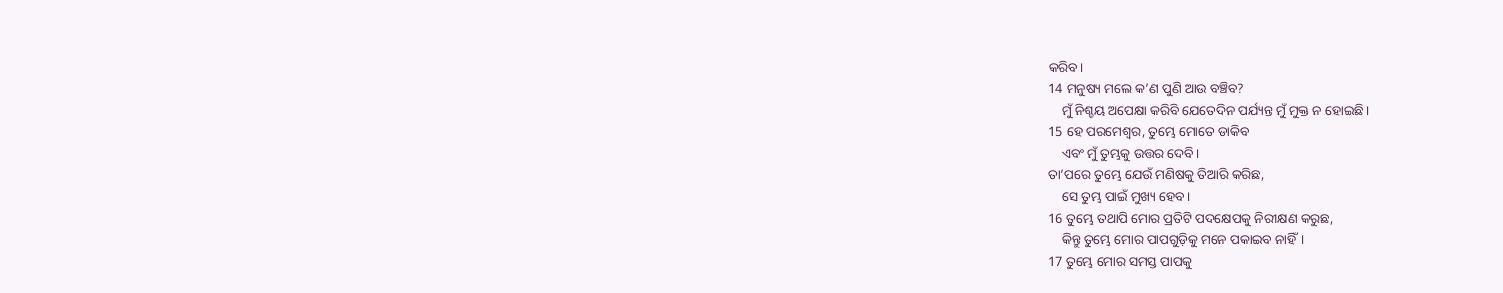କରିବ।
14 ମନୁଷ୍ୟ ମଲେ କ’ଣ ପୁଣି ଆଉ ବଞ୍ଚିବ?
    ମୁଁ ନିଶ୍ଚୟ ଅପେକ୍ଷା କରିବି ଯେତେଦିନ ପର୍ଯ୍ୟନ୍ତ ମୁଁ ମୁକ୍ତ ନ ହୋଇଛି।
15 ହେ ପରମେଶ୍ୱର, ତୁମ୍ଭେ ମୋତେ ଡାକିବ
    ଏବଂ ମୁଁ ତୁମ୍ଭକୁ ଉତ୍ତର ଦେବି।
ତା’ପରେ ତୁମ୍ଭେ ଯେଉଁ ମଣିଷକୁ ତିଆରି କରିଛ,
    ସେ ତୁମ୍ଭ ପାଇଁ ମୁଖ୍ୟ ହେବ।
16 ତୁମ୍ଭେ ତଥାପି ମୋର ପ୍ରତିଟି ପଦକ୍ଷେପକୁ ନିରୀକ୍ଷଣ କରୁଛ,
    କିନ୍ତୁ ତୁମ୍ଭେ ମୋର ପାପଗୁଡ଼ିକୁ ମନେ ପକାଇବ ନାହିଁ।
17 ତୁମ୍ଭେ ମୋର ସମସ୍ତ ପାପକୁ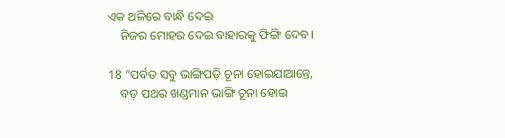ଏକ ଥଳିରେ ବାନ୍ଧି ଦେଇ
    ନିଜର ମୋହର ଦେଇ ବାହାରକୁ ଫିଙ୍ଗି ଦେବ।

18 “ପର୍ବତ ସବୁ ଭାଙ୍ଗିପଡ଼ି ଚୂନା ହୋଇଯାଆନ୍ତେ,
    ବଡ଼ ପଥର ଖଣ୍ଡମାନ ଭାଙ୍ଗି ଚୂନା ହୋଇ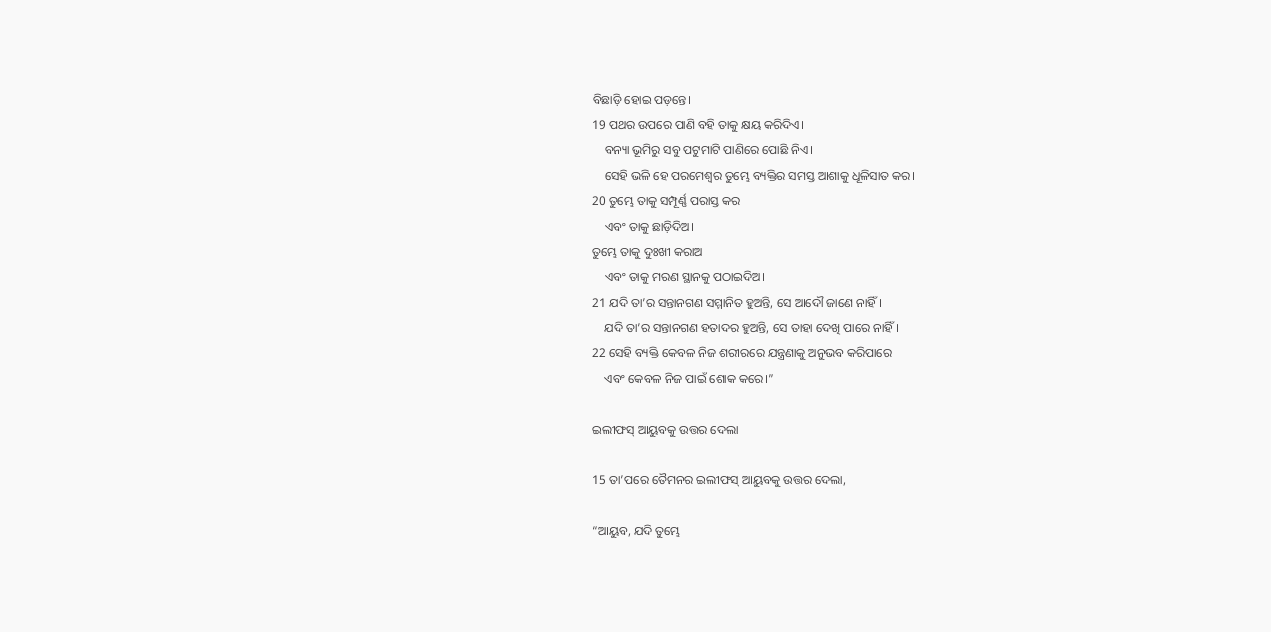ବିଛାଡ଼ି ହୋଇ ପଡ଼ନ୍ତେ।
19 ପଥର ଉପରେ ପାଣି ବହି ତାକୁ କ୍ଷୟ କରିଦିଏ।
    ବନ୍ୟା ଭୂମିରୁ ସବୁ ପଟୁମାଟି ପାଣିରେ ପୋଛି ନିଏ।
    ସେହି ଭଳି ହେ ପରମେଶ୍ୱର ତୁମ୍ଭେ ବ୍ୟକ୍ତିର ସମସ୍ତ ଆଶାକୁ ଧୂଳିସାତ କର।
20 ତୁମ୍ଭେ ତାକୁ ସମ୍ପୂର୍ଣ୍ଣ ପରାସ୍ତ କର
    ଏବଂ ତାକୁ ଛାଡ଼ିଦିଅ।
ତୁମ୍ଭେ ତାକୁ ଦୁଃଖୀ କରାଅ
    ଏବଂ ତାକୁ ମରଣ ସ୍ଥାନକୁ ପଠାଇଦିଅ।
21 ଯଦି ତା’ର ସନ୍ତାନଗଣ ସମ୍ମାନିତ ହୁଅନ୍ତି, ସେ ଆଦୌ ଜାଣେ ନାହିଁ।
    ଯଦି ତା’ର ସନ୍ତାନଗଣ ହତାଦର ହୁଅନ୍ତି, ସେ ତାହା ଦେଖି ପାରେ ନାହିଁ।
22 ସେହି ବ୍ୟକ୍ତି କେବଳ ନିଜ ଶରୀରରେ ଯନ୍ତ୍ରଣାକୁ ଅନୁଭବ କରିପାରେ
    ଏବଂ କେବଳ ନିଜ ପାଇଁ ଶୋକ କରେ।”

ଇଲୀଫସ୍ ଆୟୁବକୁ ଉତ୍ତର ଦେଲା

15 ତା’ପରେ ତୈମନର ଇଲୀଫସ୍ ଆୟୁବକୁ ଉତ୍ତର ଦେଲା,

“ଆୟୁବ, ଯଦି ତୁମ୍ଭେ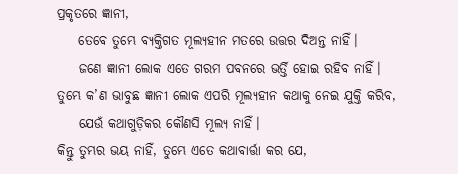ପ୍ରକୃତରେ ଜ୍ଞାନୀ,
    ତେବେ ତୁମ୍ଭେ ବ୍ୟକ୍ତିଗତ ମୂଲ୍ୟହୀନ ମତରେ ଉତ୍ତର ଦିଅନ୍ତ ନାହିଁ।
    ଜଣେ ଜ୍ଞାନୀ ଲୋକ ଏତେ ଗରମ ପବନରେ ଭର୍ତ୍ତି ହୋଇ ରହିବ ନାହିଁ।
ତୁମ୍ଭେ କ’ଣ ଭାବୁଛ ଜ୍ଞାନୀ ଲୋକ ଏପରି ମୂଲ୍ୟହୀନ କଥାକୁ ନେଇ ଯୁକ୍ତି କରିବ,
    ଯେଉଁ କଥାଗୁଡ଼ିକର କୌଣସି ମୂଲ୍ୟ ନାହିଁ।
କିନ୍ତୁ ତୁମ୍ଭର ଭୟ ନାହିଁ, ତୁମ୍ଭେ ଏତେ କଥାବାର୍ତ୍ତା କର ଯେ,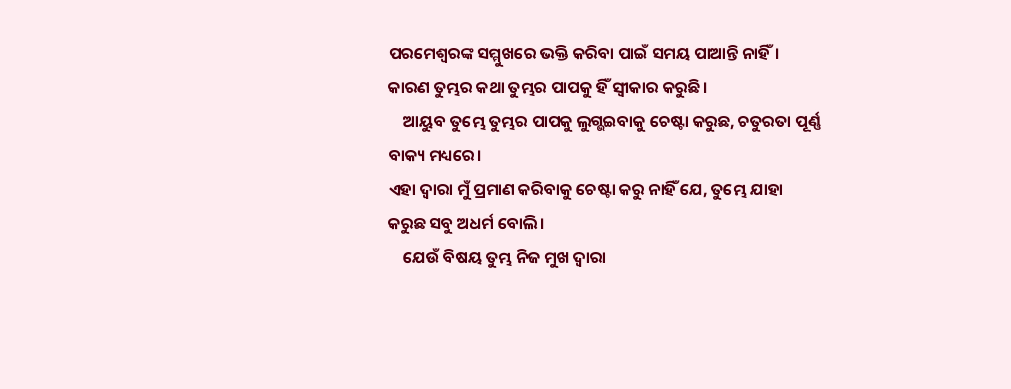ପରମେଶ୍ୱରଙ୍କ ସମ୍ମୁଖରେ ଭକ୍ତି କରିବା ପାଇଁ ସମୟ ପାଆନ୍ତି ନାହିଁ।
କାରଣ ତୁମ୍ଭର କଥା ତୁମ୍ଭର ପାପକୁ ହିଁ ସ୍ୱୀକାର କରୁଛି।
    ଆୟୁବ ତୁମ୍ଭେ ତୁମ୍ଭର ପାପକୁ ଲୁଗ୍ଭଇବାକୁ ଚେଷ୍ଟା କରୁଛ, ଚତୁରତା ପୂର୍ଣ୍ଣ ବାକ୍ୟ ମଧ୍ୟରେ।
ଏହା ଦ୍ୱାରା ମୁଁ ପ୍ରମାଣ କରିବାକୁ ଚେଷ୍ଟା କରୁ ନାହିଁ ଯେ, ତୁମ୍ଭେ ଯାହା କରୁଛ ସବୁ ଅଧର୍ମ ବୋଲି।
    ଯେଉଁ ବିଷୟ ତୁମ୍ଭ ନିଜ ମୁଖ ଦ୍ୱାରା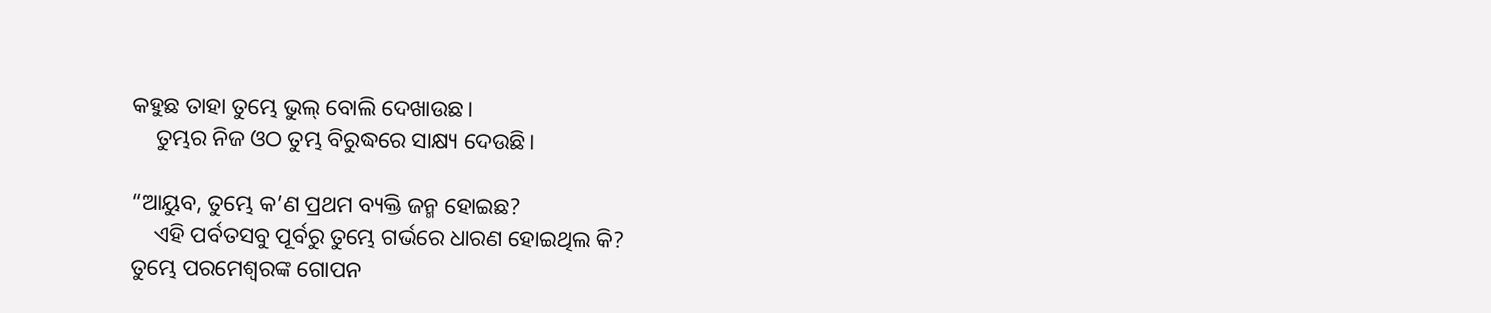କହୁଛ ତାହା ତୁମ୍ଭେ ଭୁଲ୍ ବୋଲି ଦେଖାଉଛ।
    ତୁମ୍ଭର ନିଜ ଓଠ ତୁମ୍ଭ ବିରୁଦ୍ଧରେ ସାକ୍ଷ୍ୟ ଦେଉଛି।

“ଆୟୁବ, ତୁମ୍ଭେ କ’ଣ ପ୍ରଥମ ବ୍ୟକ୍ତି ଜନ୍ମ ହୋଇଛ?
    ଏହି ପର୍ବତସବୁ ପୂର୍ବରୁ ତୁମ୍ଭେ ଗର୍ଭରେ ଧାରଣ ହୋଇଥିଲ କି?
ତୁମ୍ଭେ ପରମେଶ୍ୱରଙ୍କ ଗୋପନ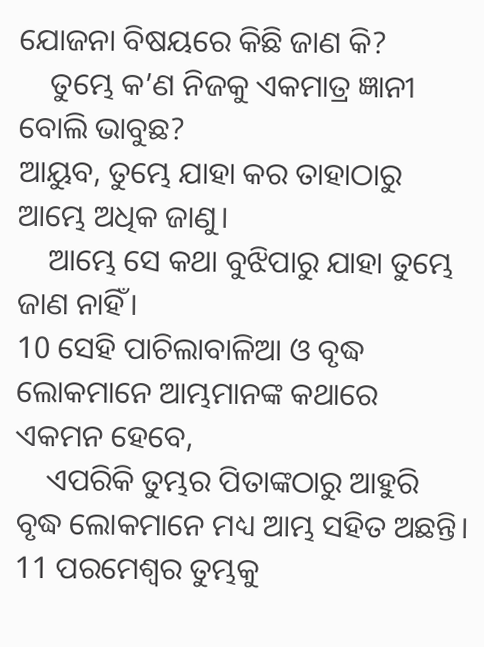ଯୋଜନା ବିଷୟରେ କିଛି ଜାଣ କି?
    ତୁମ୍ଭେ କ’ଣ ନିଜକୁ ଏକମାତ୍ର ଜ୍ଞାନୀ ବୋଲି ଭାବୁଛ?
ଆୟୁବ, ତୁମ୍ଭେ ଯାହା କର ତାହାଠାରୁ ଆମ୍ଭେ ଅଧିକ ଜାଣୁ।
    ଆମ୍ଭେ ସେ କଥା ବୁଝିପାରୁ ଯାହା ତୁମ୍ଭେ ଜାଣ ନାହିଁ।
10 ସେହି ପାଚିଲାବାଳିଆ ଓ ବୃଦ୍ଧ ଲୋକମାନେ ଆମ୍ଭମାନଙ୍କ କଥାରେ ଏକମନ ହେବେ,
    ଏପରିକି ତୁମ୍ଭର ପିତାଙ୍କଠାରୁ ଆହୁରି ବୃଦ୍ଧ ଲୋକମାନେ ମଧ୍ୟ ଆମ୍ଭ ସହିତ ଅଛନ୍ତି।
11 ପରମେଶ୍ୱର ତୁମ୍ଭକୁ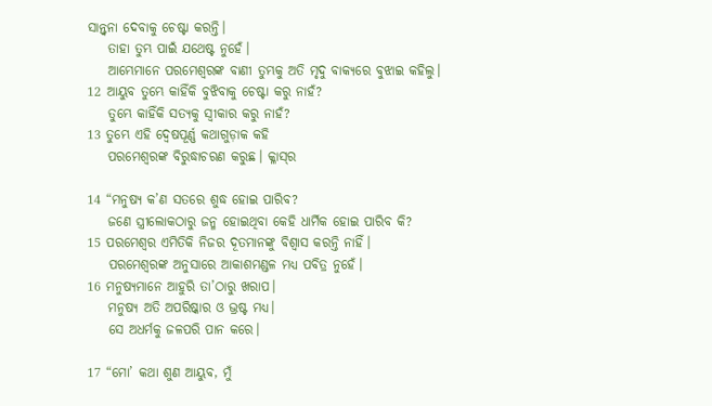ସାନ୍ତ୍ୱନା ଦେବାକୁ ଚେଷ୍ଟା କରନ୍ତି।
    ତାହା ତୁମ୍ଭ ପାଇଁ ଯଥେଷ୍ଟ ନୁହେଁ।
    ଆମ୍ଭେମାନେ ପରମେଶ୍ୱରଙ୍କ ବାଣୀ ତୁମ୍ଭକୁ ଅତି ମୃଦୁ ବାକ୍ୟରେ ବୁଝାଇ କହିଲୁ।
12 ଆୟୁବ ତୁମ୍ଭେ କାହିଁକି ବୁଝିବାକୁ ଚେଷ୍ଟା କରୁ ନାହଁ?
    ତୁମ୍ଭେ କାହିଁକି ସତ୍ୟକୁ ସ୍ୱୀକାର କରୁ ନାହଁ?
13 ତୁମ୍ଭେ ଏହି ଦ୍ୱେଷପୂର୍ଣ୍ଣ କଥାଗୁଡ଼ାକ କହି
    ପରମେଶ୍ୱରଙ୍କ ବିରୁଦ୍ଧାଚରଣ କରୁଛ। ‌କ୍ଳା‌‌ସ୍‌‌ର

14 “ମନୁଷ୍ୟ କ’ଣ ସତରେ ଶୁଦ୍ଧ ହୋଇ ପାରିବ?
    ଜଣେ ସ୍ତ୍ରୀଲୋକଠାରୁ ଜନ୍ମ ହୋଇଥିବା କେହି ଧାର୍ମିକ ହୋଇ ପାରିବ କି?
15 ପରମେଶ୍ୱର ଏମିତିକି ନିଜର ଦୂତମାନଙ୍କୁ ବିଶ୍ୱାସ କରନ୍ତି ନାହିଁ।
    ପରମେଶ୍ୱରଙ୍କ ଅନୁସାରେ ଆକାଶମଣ୍ଡଳ ମଧ୍ୟ ପବିତ୍ର ନୁହେଁ।
16 ମନୁଷ୍ୟମାନେ ଆହୁରି ତା’ଠାରୁ ଖରାପ।
    ମନୁଷ୍ୟ ଅତି ଅପରିଷ୍କାର ଓ ଭ୍ରଷ୍ଟ ମଧ୍ୟ।
    ସେ ଅଧର୍ମକୁ ଜଳପରି ପାନ କରେ।

17 “ମୋ’ କଥା ଶୁଣ ଆୟୁବ, ମୁଁ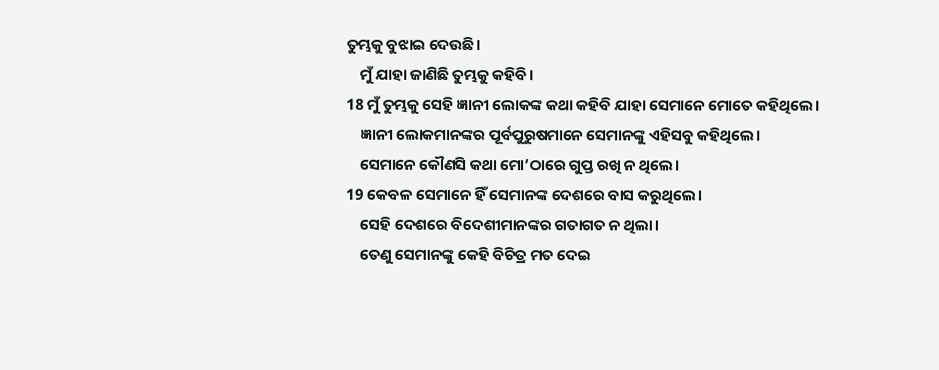ତୁମ୍ଭକୁ ବୁଝାଇ ଦେଉଛି।
    ମୁଁ ଯାହା ଜାଣିଛି ତୁମ୍ଭକୁ କହିବି।
18 ମୁଁ ତୁମ୍ଭକୁ ସେହି ଜ୍ଞାନୀ ଲୋକଙ୍କ କଥା କହିବି ଯାହା ସେମାନେ ମୋତେ କହିଥିଲେ।
    ଜ୍ଞାନୀ ଲୋକମାନଙ୍କର ପୂର୍ବପୁରୁଷମାନେ ସେମାନଙ୍କୁ ଏହିସବୁ କହିଥିଲେ।
    ସେମାନେ କୌଣସି କଥା ମୋ’ଠାରେ ଗୁପ୍ତ ରଖି ନ ଥିଲେ।
19 କେବଳ ସେମାନେ ହିଁ ସେମାନଙ୍କ ଦେଶରେ ବାସ କରୁଥିଲେ।
    ସେହି ଦେଶରେ ବିଦେଶୀମାନଙ୍କର ଗତାଗତ ନ ଥିଲା।
    ତେଣୁ ସେମାନଙ୍କୁ କେହି ବିଚିତ୍ର ମତ ଦେଇ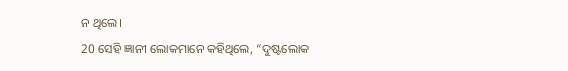ନ ଥିଲେ।
20 ସେହି ଜ୍ଞାନୀ ଲୋକମାନେ କହିଥିଲେ, “ଦୁଷ୍ଟଲୋକ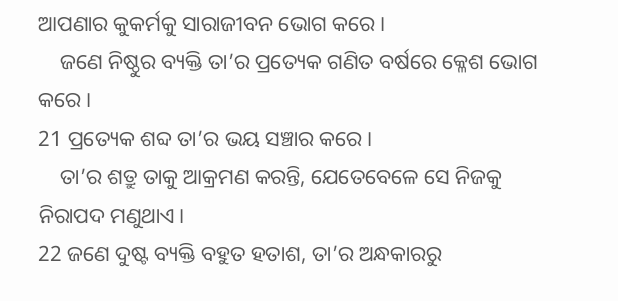ଆପଣାର କୁକର୍ମକୁ ସାରାଜୀବନ ଭୋଗ କରେ।
    ଜଣେ ନିଷ୍ଠୁର ବ୍ୟକ୍ତି ତା’ର ପ୍ରତ୍ୟେକ ଗଣିତ ବର୍ଷରେ କ୍ଳେଶ ଭୋଗ କରେ।
21 ପ୍ରତ୍ୟେକ ଶବ୍ଦ ତା’ର ଭୟ ସଞ୍ଚାର କରେ।
    ତା’ର ଶତ୍ରୁ ତାକୁ ଆକ୍ରମଣ କରନ୍ତି, ଯେତେବେଳେ ସେ ନିଜକୁ ନିରାପଦ ମଣୁଥାଏ।
22 ଜଣେ ଦୁଷ୍ଟ ବ୍ୟକ୍ତି ବହୁତ ହତାଶ, ତା’ର ଅନ୍ଧକାରରୁ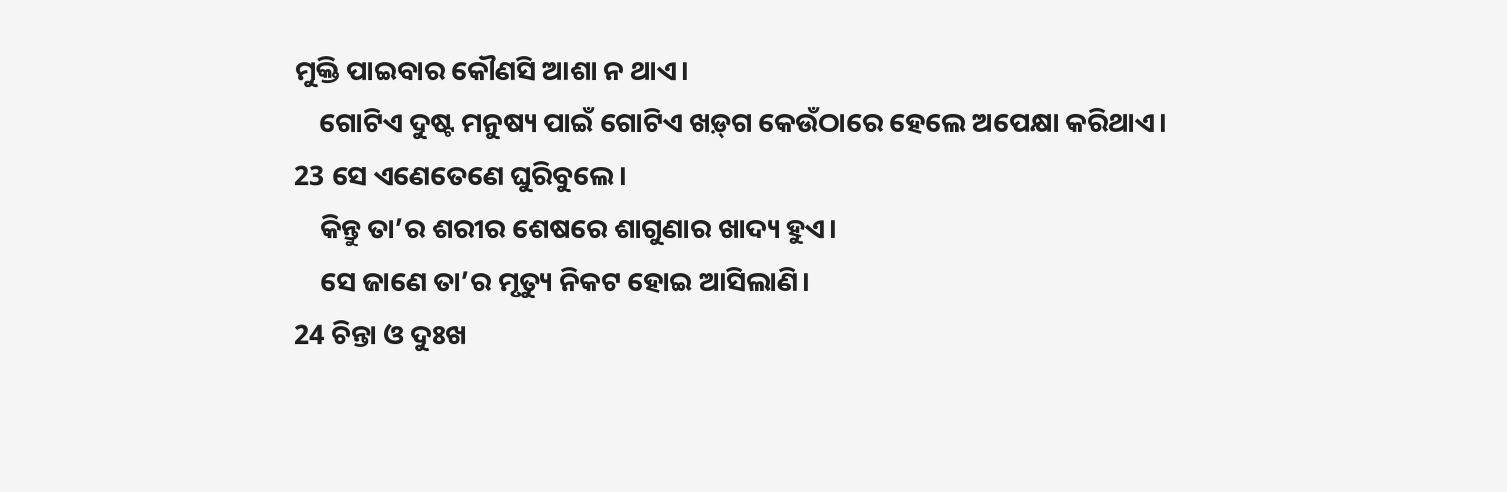ମୁକ୍ତି ପାଇବାର କୌଣସି ଆଶା ନ ଥାଏ।
    ଗୋଟିଏ ଦୁଷ୍ଟ ମନୁଷ୍ୟ ପାଇଁ ଗୋଟିଏ ‌‌ଖ‌ଡ଼୍‌ଗ କେଉଁଠାରେ ହେଲେ ଅପେକ୍ଷା କରିଥାଏ।
23 ସେ ଏଣେତେଣେ ଘୁରିବୁଲେ।
    କିନ୍ତୁ ତା’ର ଶରୀର ଶେଷରେ ଶାଗୁଣାର ଖାଦ୍ୟ ହୁଏ।
    ସେ ଜାଣେ ତା’ର ମୃତ୍ୟୁ ନିକଟ ହୋଇ ଆସିଲାଣି।
24 ଚିନ୍ତା ଓ ଦୁଃଖ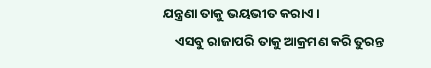ଯନ୍ତ୍ରଣା ତାକୁ ଭୟଭୀତ କରାଏ।
    ଏସବୁ ରାଜାପରି ତାକୁ ଆକ୍ରମଣ କରି ତୁରନ୍ତ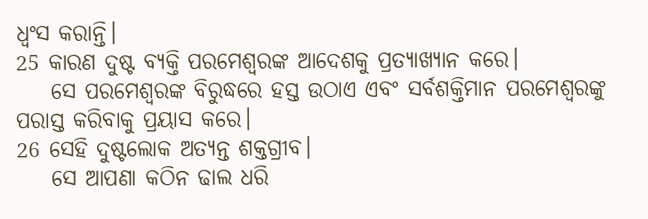ଧ୍ୱଂସ କରାନ୍ତି।
25 କାରଣ ଦୁଷ୍ଟ ବ୍ୟକ୍ତି ପରମେଶ୍ୱରଙ୍କ ଆଦେଶକୁ ପ୍ରତ୍ୟାଖ୍ୟାନ କରେ।
    ସେ ପରମେଶ୍ୱରଙ୍କ ବିରୁଦ୍ଧରେ ହସ୍ତ ଉଠାଏ ଏବଂ ସର୍ବଶକ୍ତିମାନ ପରମେଶ୍ୱରଙ୍କୁ ପରାସ୍ତ କରିବାକୁ ପ୍ରୟାସ କରେ।
26 ସେହି ଦୁଷ୍ଟଲୋକ ଅତ୍ୟନ୍ତ ଶକ୍ତଗ୍ରୀବ।
    ସେ ଆପଣା କଠିନ ଢାଲ ଧରି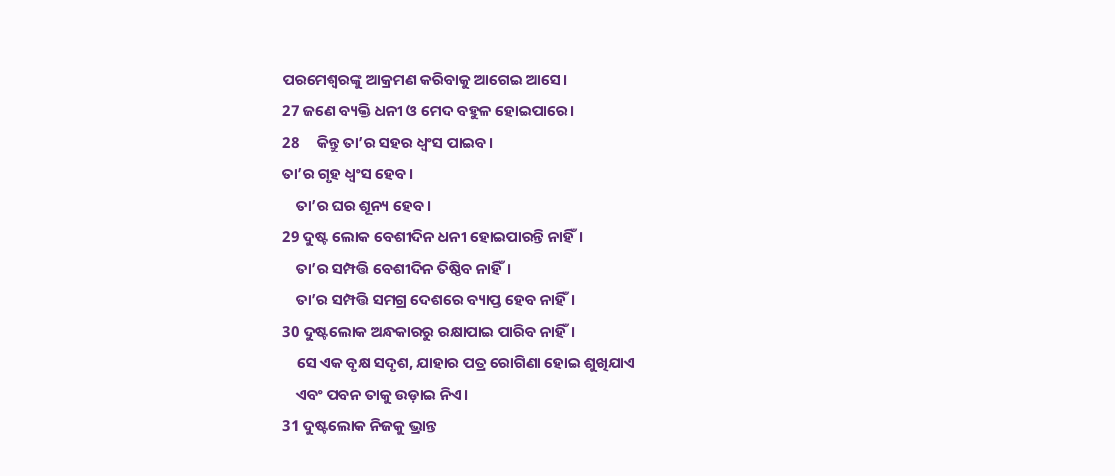ପରମେଶ୍ୱରଙ୍କୁ ଆକ୍ରମଣ କରିବାକୁ ଆଗେଇ ଆସେ।
27 ଜଣେ ବ୍ୟକ୍ତି ଧନୀ ଓ ମେଦ ବହୁଳ ହୋଇପାରେ।
28     କିନ୍ତୁ ତା’ର ସହର ଧ୍ୱଂସ ପାଇବ।
ତା’ର ଗୃହ ଧ୍ୱଂସ ହେବ।
    ତା’ର ଘର ଶୂନ୍ୟ ହେବ।
29 ଦୁଷ୍ଟ ଲୋକ ବେଶୀଦିନ ଧନୀ ହୋଇପାରନ୍ତି ନାହିଁ।
    ତା’ର ସମ୍ପତ୍ତି ବେଶୀଦିନ ତିଷ୍ଠିବ ନାହିଁ।
    ତା’ର ସମ୍ପତ୍ତି ସମଗ୍ର ଦେଶରେ ବ୍ୟାପ୍ତ ହେବ ନାହିଁ।
30 ଦୁଷ୍ଟଲୋକ ଅନ୍ଧକାରରୁ ରକ୍ଷାପାଇ ପାରିବ ନାହିଁ।
    ସେ ଏକ ବୃକ୍ଷ ସଦୃଶ, ଯାହାର ପତ୍ର ରୋଗିଣା ହୋଇ ଶୁଖିଯାଏ
    ଏବଂ ପବନ ତାକୁ ଉଡ଼ାଇ ନିଏ।
31 ଦୁଷ୍ଟଲୋକ ନିଜକୁ ଭ୍ରାନ୍ତ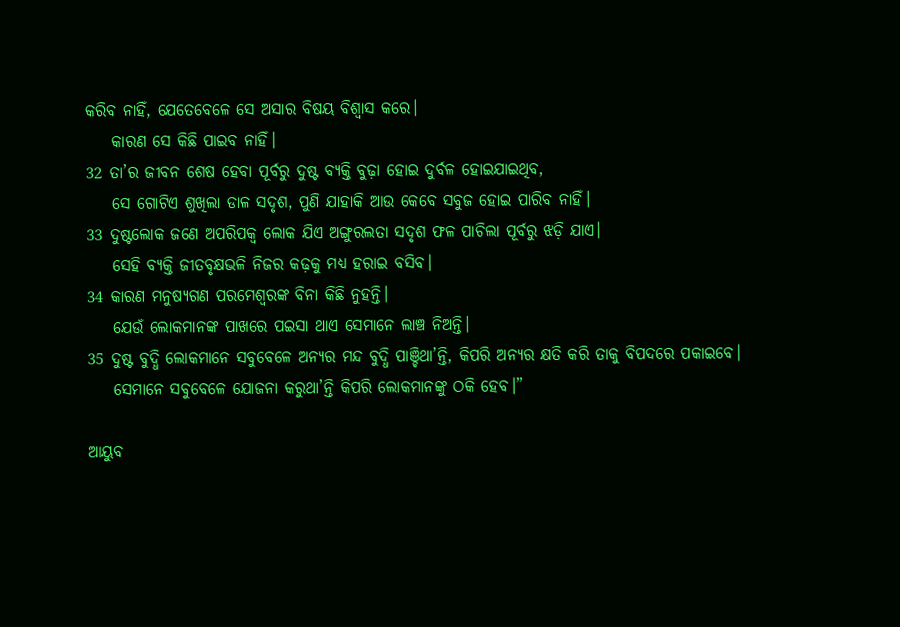କରିବ ନାହିଁ, ଯେତେବେଳେ ସେ ଅସାର ବିଷୟ ବିଶ୍ୱାସ କରେ।
    କାରଣ ସେ କିଛି ପାଇବ ନାହିଁ।
32 ତା’ର ଜୀବନ ଶେଷ ହେବା ପୂର୍ବରୁ ଦୁଷ୍ଟ ବ୍ୟକ୍ତି ବୁଢ଼ା ହୋଇ ଦୁର୍ବଳ ହୋଇଯାଇଥିବ,
    ସେ ଗୋଟିଏ ଶୁଖିଲା ଡାଳ ସଦୃଶ, ପୁଣି ଯାହାକି ଆଉ କେବେ ସବୁଜ ହୋଇ ପାରିବ ନାହିଁ।
33 ଦୁଷ୍ଟଲୋକ ଜଣେ ଅପରିପକ୍ୱ ଲୋକ ଯିଏ ଅଙ୍ଗୁରଲତା ସଦୃଶ ଫଳ ପାଚିଲା ପୂର୍ବରୁ ଝଡ଼ି ଯାଏ।
    ସେହି ବ୍ୟକ୍ତି ଜୀତବୃକ୍ଷଭଳି ନିଜର କଢ଼କୁ ମଧ୍ୟ ହରାଇ ବସିବ।
34 କାରଣ ମନୁଷ୍ୟଗଣ ପରମେଶ୍ୱରଙ୍କ ବିନା କିଛି ନୁହନ୍ତି।
    ଯେଉଁ ଲୋକମାନଙ୍କ ପାଖରେ ପଇସା ଥାଏ ସେମାନେ ଲାଞ୍ଚ ନିଅନ୍ତି।
35 ଦୁଷ୍ଟ ବୁଦ୍ଧି ଲୋକମାନେ ସବୁବେଳେ ଅନ୍ୟର ମନ୍ଦ ବୁଦ୍ଧି ପାଞ୍ଚିଥା’ନ୍ତି, କିପରି ଅନ୍ୟର କ୍ଷତି କରି ତାକୁ ବିପଦରେ ପକାଇବେ।
    ସେମାନେ ସବୁବେଳେ ଯୋଜନା କରୁଥା’ନ୍ତି କିପରି ଲୋକମାନଙ୍କୁ ଠକି ହେବ।”

ଆୟୁବ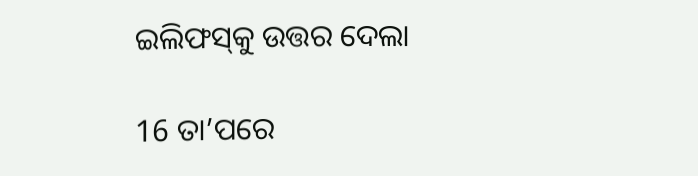ଇଲିଫ‌‌‌ସ୍‌‌‌କୁ ଉତ୍ତର ଦେଲା

16 ତା’ପରେ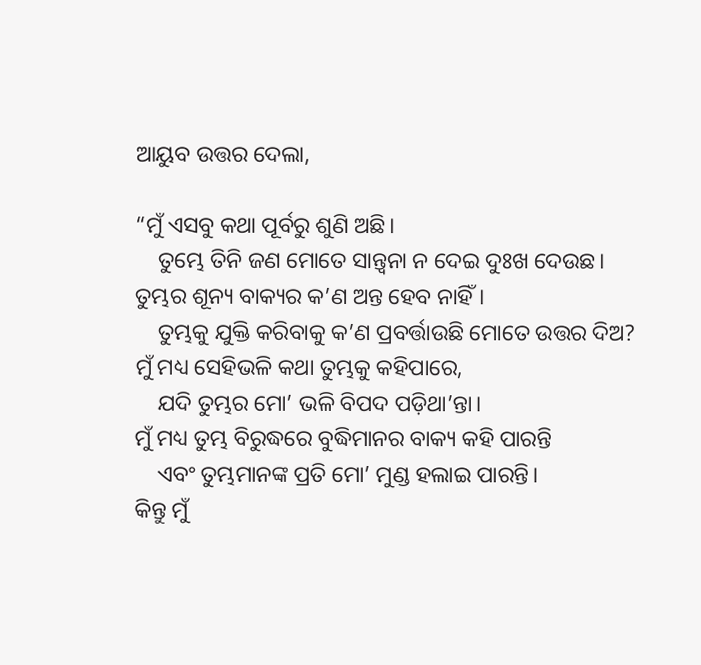ଆୟୁବ ଉତ୍ତର ଦେଲା,

“ମୁଁ ଏସବୁ କଥା ପୂର୍ବରୁ ଶୁଣି ଅଛି।
    ତୁମ୍ଭେ ତିନି ଜଣ ମୋତେ ସାନ୍ତ୍ୱନା ନ ଦେଇ ଦୁଃଖ ଦେଉଛ।
ତୁମ୍ଭର ଶୂନ୍ୟ ବାକ୍ୟର କ’ଣ ଅନ୍ତ ହେବ ନାହିଁ।
    ତୁମ୍ଭକୁ ଯୁକ୍ତି କରିବାକୁ କ’ଣ ପ୍ରବର୍ତ୍ତାଉଛି ମୋତେ ଉତ୍ତର ଦିଅ?
ମୁଁ ମଧ୍ୟ ସେହିଭଳି କଥା ତୁମ୍ଭକୁ କହିପାରେ,
    ଯଦି ତୁମ୍ଭର ମୋ’ ଭଳି ବିପଦ ପଡ଼ିଥା’ନ୍ତା।
ମୁଁ ମଧ୍ୟ ତୁମ୍ଭ ବିରୁଦ୍ଧରେ ବୁଦ୍ଧିମାନର ବାକ୍ୟ କହି ପାରନ୍ତି
    ଏବଂ ତୁମ୍ଭମାନଙ୍କ ପ୍ରତି ମୋ’ ମୁଣ୍ଡ ହଲାଇ ପାରନ୍ତି।
କିନ୍ତୁ ମୁଁ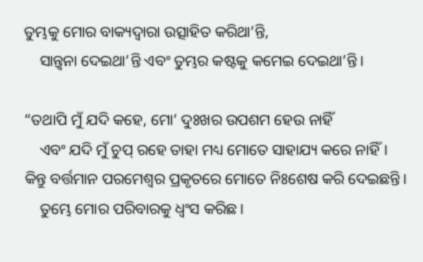ତୁମ୍ଭକୁ ମୋର ବାକ୍ୟଦ୍ୱାରା ଉତ୍ସାହିତ କରିଥା’ନ୍ତି,
    ସାନ୍ତ୍ୱନା ଦେଇଥା’ନ୍ତି ଏବଂ ତୁମ୍ଭର କଷ୍ଟକୁ କମେଇ ଦେଇଥା’ନ୍ତି।

“ତଥାପି ମୁଁ ଯଦି କହେ, ମୋ’ ଦୁଃଖର ଉପଶମ ହେଉ ନାହିଁ
    ଏବଂ ଯଦି ମୁଁ ଚୁପ୍ ରହେ ତାହା ମଧ୍ୟ ମୋତେ ସାହାଯ୍ୟ କରେ ନାହିଁ।
କିନ୍ତୁ ବର୍ତ୍ତମାନ ପରମେଶ୍ୱର ପ୍ରକୃତରେ ମୋତେ ନିଃଶେଷ କରି ଦେଇଛନ୍ତି।
    ତୁମ୍ଭେ ମୋର ପରିବାରକୁ ଧ୍ୱଂସ କରିଛ।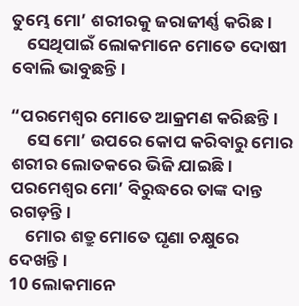ତୁମ୍ଭେ ମୋ’ ଶରୀରକୁ ଜରାଜୀର୍ଣ୍ଣ କରିଛ।
    ସେଥିପାଇଁ ଲୋକମାନେ ମୋତେ ଦୋଷୀ ବୋଲି ଭାବୁଛନ୍ତି।

“ପରମେଶ୍ୱର ମୋତେ ଆକ୍ରମଣ କରିଛନ୍ତି।
    ସେ ମୋ’ ଉପରେ କୋପ କରିବାରୁ ମୋର ଶରୀର ଲୋତକରେ ଭିଜି ଯାଇଛି।
ପରମେଶ୍ୱର ମୋ’ ବିରୁଦ୍ଧରେ ତାଙ୍କ ଦାନ୍ତ ରଗଡ଼ନ୍ତି।
    ମୋର ଶତ୍ରୁ ମୋତେ ଘୃଣା ଚକ୍ଷୁରେ ଦେଖନ୍ତି।
10 ଲୋକମାନେ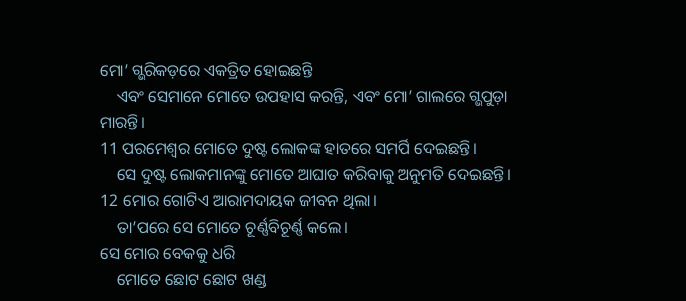ମୋ’ ଗ୍ଭରିକଡ଼ରେ ଏକତ୍ରିତ ହୋଇଛନ୍ତି
    ଏବଂ ସେମାନେ ମୋତେ ଉପହାସ କରନ୍ତି, ଏବଂ ମୋ’ ଗାଲରେ ଗ୍ଭପୁଡ଼ା ମାରନ୍ତି।
11 ପରମେଶ୍ୱର ମୋତେ ଦୁଷ୍ଟ ଲୋକଙ୍କ ହାତରେ ସମର୍ପି ଦେଇଛନ୍ତି।
    ସେ ଦୁଷ୍ଟ ଲୋକମାନଙ୍କୁ ମୋତେ ଆଘାତ କରିବାକୁ ଅନୁମତି ଦେଇଛନ୍ତି।
12 ମୋର ଗୋଟିଏ ଆରାମଦାୟକ ଜୀବନ ଥିଲା।
    ତା’ପରେ ସେ ମୋତେ ଚୂର୍ଣ୍ଣବିଚୂର୍ଣ୍ଣ କଲେ।
ସେ ମୋର ବେକକୁ ଧରି
    ମୋତେ ଛୋଟ ଛୋଟ ଖଣ୍ଡ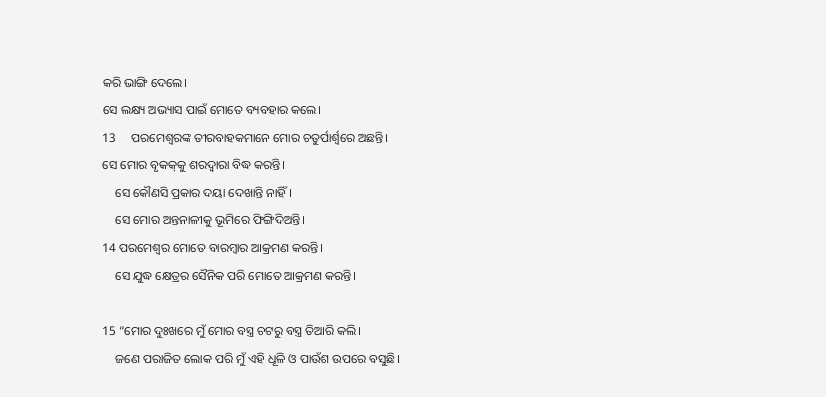କରି ଭାଙ୍ଗି ଦେଲେ।
ସେ ଲକ୍ଷ୍ୟ ଅଭ୍ୟାସ ପାଇଁ ମୋତେ ବ୍ୟବହାର କଲେ।
13     ପରମେଶ୍ୱରଙ୍କ ତୀରବାହକମାନେ ମୋର ଚତୁର୍ପାର୍ଶ୍ୱରେ ଅଛନ୍ତି।
ସେ ମୋର ବୃକ‌କ୍‌କୁ ଶରଦ୍ୱାରା ବିଦ୍ଧ କରନ୍ତି।
    ସେ କୌଣସି ପ୍ରକାର ଦୟା ଦେଖାନ୍ତି ନାହିଁ।
    ସେ ମୋର ଅନ୍ତନାଳୀକୁ ଭୂମିରେ ଫିଙ୍ଗିଦିଅନ୍ତି।
14 ପରମେଶ୍ୱର ମୋତେ ବାରମ୍ବାର ଆକ୍ରମଣ କରନ୍ତି।
    ସେ ଯୁଦ୍ଧ କ୍ଷେତ୍ରର ସୈନିକ ପରି ମୋତେ ଆକ୍ରମଣ କରନ୍ତି।

15 “ମୋର ଦୁଃଖରେ ମୁଁ ମୋର ବସ୍ତ୍ର ଚଟରୁ ବସ୍ତ୍ର ତିଆରି କଲି।
    ଜଣେ ପରାଜିତ ଲୋକ ପରି ମୁଁ ଏହି ଧୂଳି ଓ ପାଉଁଶ ଉପରେ ବସୁଛି।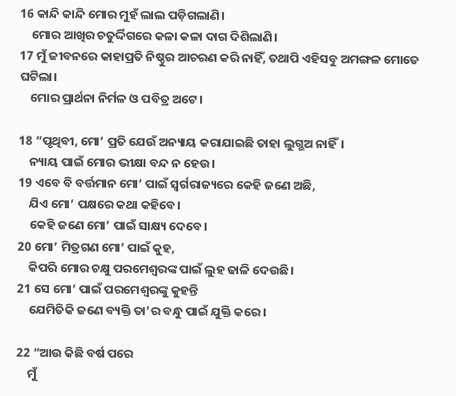16 କାନ୍ଦି କାନ୍ଦି ମୋର ମୁହଁ ଲାଲ ପଡ଼ିଗଲାଣି।
    ମୋର ଆଖିର ଚତୁର୍ଦ୍ଦିଗରେ କଳା କଳା ଦାଗ ଦିଶିଲାଣି।
17 ମୁଁ ଜୀବନରେ କାହାପ୍ରତି ନିଷ୍ଠୁର ଆଚରଣ କରି ନାହିଁ, ତଥାପି ଏହିସବୁ ଅମଙ୍ଗଳ ମୋତେ ଘଟିଲା।
    ମୋର ପ୍ରାର୍ଥନା ନିର୍ମଳ ଓ ପବିତ୍ର ଅଟେ।

18 “ପୃଥିବୀ, ମୋ’ ପ୍ରତି ଯେଉଁ ଅନ୍ୟାୟ କରାଯାଇଛି ତାହା ଲୁଗ୍ଭଅ ନାହିଁ।
    ନ୍ୟାୟ ପାଇଁ ମୋର ଭୀକ୍ଷା ବନ୍ଦ ନ ହେଉ।
19 ଏବେ ବି ବର୍ତ୍ତମାନ ମୋ’ ପାଇଁ ସ୍ୱର୍ଗରାଜ୍ୟରେ କେହି ଜଣେ ଅଛି,
    ଯିଏ ମୋ’ ପକ୍ଷରେ କଥା କହିବେ।
    କେହି ଜଣେ ମୋ’ ପାଇଁ ସାକ୍ଷ୍ୟ ଦେବେ।
20 ମୋ’ ମିତ୍ରଗଣ ମୋ’ ପାଇଁ କୁହ,
    କିପରି ମୋର ଚକ୍ଷୁ ପରମେଶ୍ୱରଙ୍କ ପାଇଁ ଲୁହ ଢାଳି ଦେଉଛି।
21 ସେ ମୋ’ ପାଇଁ ପରମେଶ୍ୱରଙ୍କୁ କୁହନ୍ତି
    ଯେମିତିକି ଜଣେ ବ୍ୟକ୍ତି ତା’ର ବନ୍ଧୁ ପାଇଁ ଯୁକ୍ତି କରେ।

22 “ଆଉ କିଛି ବର୍ଷ ପରେ
    ମୁଁ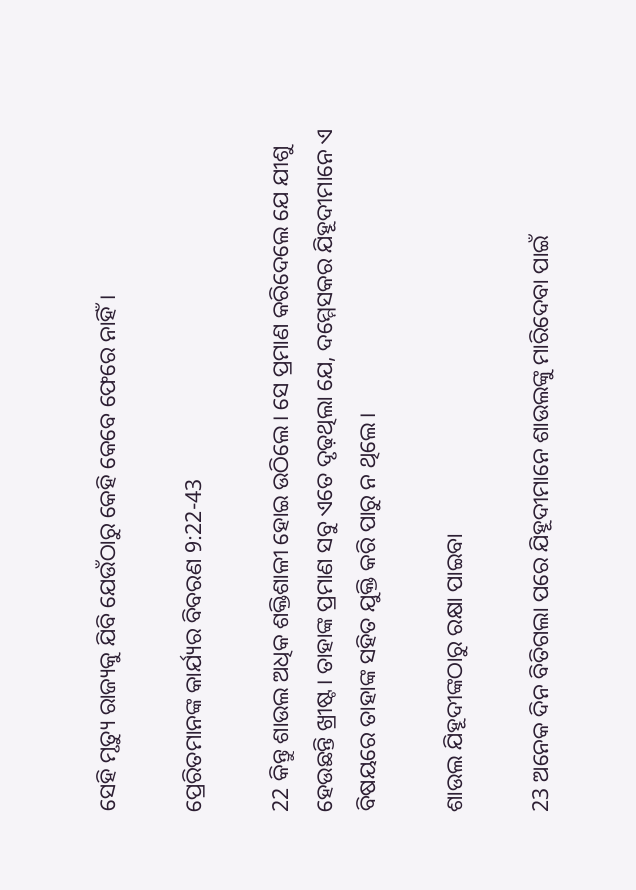ସେହି ମୃତ୍ୟୁ ରାଜ୍ୟକୁ ଯିବି ଯେଉଁଠାରୁ କେହି କେବେ ଫେରେ ନାହିଁ।

ପ୍ରେରିତମାନଙ୍କ କାର୍ଯ୍ୟର ବିବରଣ 9:22-43

22 କିନ୍ତୁ ଶାଉଲ ଅଧିକ ଶକ୍ତିଶାଳୀ ହୋଇ ଉଠିଲେ। ସେ ପ୍ରମାଣ କରିଦେଲେ ଯେ ଯୀଶୁ ହେଉଛନ୍ତି ଖ୍ରୀଷ୍ଟ। ତାହାଙ୍କ ପ୍ରମାଣ ସବୁ ଏତେ ଦୃଢ଼ଥିଲା ଯେ, ଦମ୍ମେସକର ଯିହୂଦୀମାନେ ଏ ବିଷୟରେ ତାହାଙ୍କ ସହିତ ଯୁକ୍ତି କରି ପାରୁ ନ ଥିଲେ।

ଶାଉଲ ଯିହୂଦୀଙ୍କଠାରୁ ରକ୍ଷା ପାଇବା

23 ଅନେକ ଦିନ ବିତିଗଲା ପରେ ଯିହୂଦୀମାନେ ଶାଉଲଙ୍କୁ ମାରିଦେବା ପାଇଁ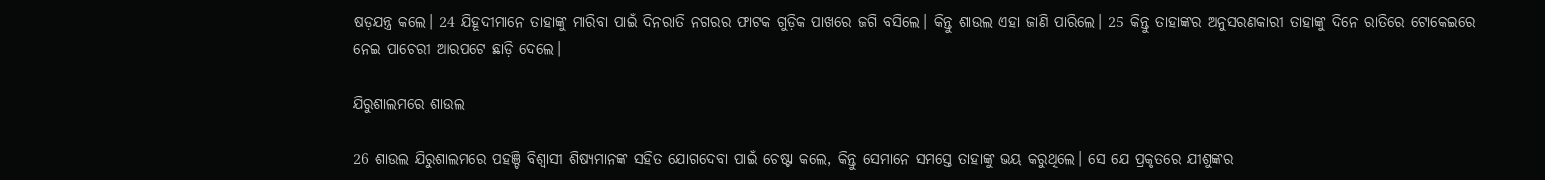ଷଡ଼ଯନ୍ତ୍ର କଲେ। 24 ଯିହୂଦୀମାନେ ତାହାଙ୍କୁ ମାରିବା ପାଇଁ ଦିନରାତି ନଗରର ଫାଟକ ଗୁଡ଼ିକ ପାଖରେ ଜଗି ବସିଲେ। କିନ୍ତୁ ଶାଉଲ ଏହା ଜାଣି ପାରିଲେ। 25 କିନ୍ତୁ ତାହାଙ୍କର ଅନୁସରଣକାରୀ ତାହାଙ୍କୁ ଦିନେ ରାତିରେ ଟୋକେଇରେ ନେଇ ପାଚେରୀ ଆରପଟେ ଛାଡ଼ି ଦେଲେ।

ଯିରୁଶାଲମରେ ଶାଉଲ

26 ଶାଉଲ ଯିରୁଶାଲମରେ ପହଞ୍ଚି ବିଶ୍ୱାସୀ ଶିଷ୍ୟମାନଙ୍କ ସହିତ ଯୋଗଦେବା ପାଇଁ ଚେଷ୍ଟା କଲେ, କିନ୍ତୁ ସେମାନେ ସମସ୍ତେ ତାହାଙ୍କୁ ଭୟ କରୁଥିଲେ। ସେ ଯେ ପ୍ରକୃତରେ ଯୀଶୁଙ୍କର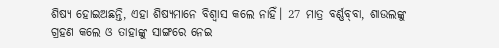ଶିଷ୍ୟ ହୋଇଅଛନ୍ତି, ଏହା ଶିଷ୍ୟମାନେ ବିଶ୍ୱାସ କଲେ ନାହିଁ। 27 ମାତ୍ର ବର୍ଣ୍ଣ‌ବ୍‌‌ବା, ଶାଉଲଙ୍କୁ ଗ୍ରହଣ କଲେ ଓ ତାହାଙ୍କୁ ସାଙ୍ଗରେ ନେଇ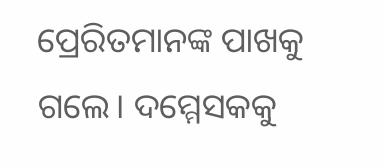ପ୍ରେରିତମାନଙ୍କ ପାଖକୁ ଗଲେ। ଦମ୍ମେସକକୁ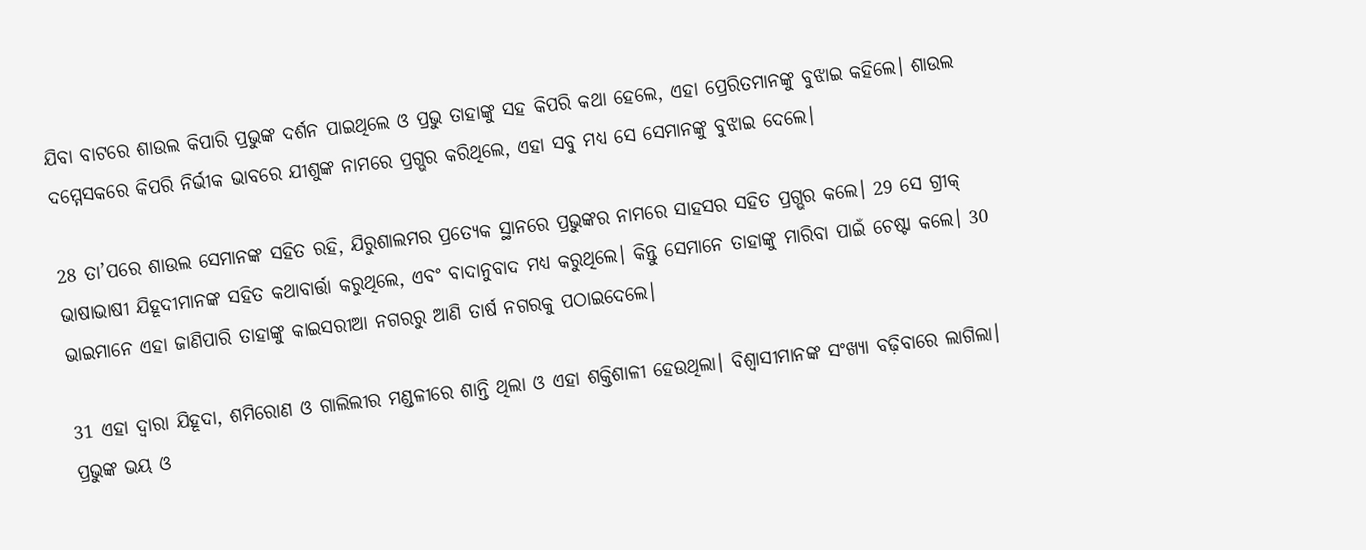ଯିବା ବାଟରେ ଶାଉଲ କିପାରି ପ୍ରଭୁଙ୍କ ଦର୍ଶନ ପାଇଥିଲେ ଓ ପ୍ରଭୁ ତାହାଙ୍କୁ ସହ କିପରି କଥା ହେଲେ, ଏହା ପ୍ରେରିତମାନଙ୍କୁ ବୁଝାଇ କହିଲେ। ଶାଉଲ ଦମ୍ମେସକରେ କିପରି ନିର୍ଭୀକ ଭାବରେ ଯୀଶୁଙ୍କ ନାମରେ ପ୍ରଗ୍ଭର କରିଥିଲେ, ଏହା ସବୁ ମଧ୍ୟ ସେ ସେମାନଙ୍କୁ ବୁଝାଇ ଦେଲେ।

28 ତା’ପରେ ଶାଉଲ ସେମାନଙ୍କ ସହିତ ରହି, ଯିରୁଶାଲମର ପ୍ରତ୍ୟେକ ସ୍ଥାନରେ ପ୍ରଭୁଙ୍କର ନାମରେ ସାହସର ସହିତ ପ୍ରଗ୍ଭର କଲେ। 29 ସେ ଗ୍ରୀକ୍ ଭାଷାଭାଷୀ ଯିହୂଦୀମାନଙ୍କ ସହିତ କଥାବାର୍ତ୍ତା କରୁଥିଲେ, ଏବଂ ବାଦାନୁବାଦ ମଧ୍ୟ କରୁଥିଲେ। କିନ୍ତୁ ସେମାନେ ତାହାଙ୍କୁ ମାରିବା ପାଇଁ ଚେଷ୍ଟା କଲେ। 30 ଭାଇମାନେ ଏହା ଜାଣିପାରି ତାହାଙ୍କୁ କାଇସରୀଆ ନଗରରୁ ଆଣି ତାର୍ଷ ନଗରକୁ ପଠାଇଦେଲେ।

31 ଏହା ଦ୍ୱାରା ଯିହୂଦା, ଶମିରୋଣ ଓ ଗାଲିଲୀର ମଣ୍ଡଳୀରେ ଶାନ୍ତି ଥିଲା ଓ ଏହା ଶକ୍ତିଶାଳୀ ହେଉଥିଲା। ବିଶ୍ୱାସୀମାନଙ୍କ ସଂଖ୍ୟା ବଢ଼ିବାରେ ଲାଗିଲା। ପ୍ରଭୁଙ୍କ ଭୟ ଓ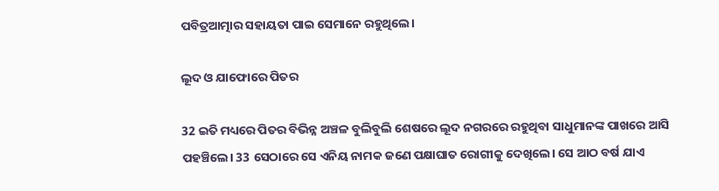ପବିତ୍ରଆତ୍ମାର ସହାୟତା ପାଇ ସେମାନେ ରହୁଥିଲେ।

ଲୂଦ ଓ ଯାଫୋରେ ପିତର

32 ଇତି ମଧ୍ୟରେ ପିତର ବିଭିନ୍ନ ଅଞ୍ଚଳ ବୁଲିବୁଲି ଶେଷରେ ଲୂଦ ନଗରରେ ରହୁଥିବା ସାଧୁମାନଙ୍କ ପାଖରେ ଆସି ପହଞ୍ଚିଲେ। 33 ସେଠାରେ ସେ ଏନିୟ ନାମକ ଜଣେ ପକ୍ଷାଘାତ ରୋଗୀକୁ ଦେଖିଲେ। ସେ ଆଠ ବର୍ଷ ଯାଏ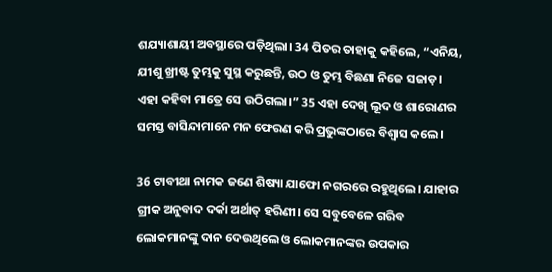ଶଯ୍ୟାଶାୟୀ ଅବସ୍ଥାରେ ପଡ଼ିଥିଲା। 34 ପିତର ତାହାକୁ କହିଲେ, “ଏନିୟ, ଯୀଶୁ ଖ୍ରୀଷ୍ଟ ତୁମ୍ଭକୁ ସୁସ୍ଥ କରୁଛନ୍ତି, ଉଠ ଓ ତୁମ୍ଭ ବିଛଣା ନିଜେ ସଜାଡ଼। ଏହା କହିବା ମାତ୍ରେ ସେ ଉଠିଗଲା।” 35 ଏହା ଦେଖି ଲୂଦ ଓ ଶାରୋଣର ସମସ୍ତ ବାସିନ୍ଦାମାନେ ମନ ଫେରଣ କରି ପ୍ରଭୁଙ୍କଠାରେ ବିଶ୍ୱାସ କଲେ।

36 ଟାବୀଥା ନାମକ ଜଣେ ଶିଷ୍ୟା ଯାଫୋ ନଗରରେ ରହୁଥିଲେ। ଯାହାର ଗ୍ରୀକ ଅନୁବାଦ ଦର୍କା ଅର୍ଥାତ୍ ହରିଣୀ। ସେ ସବୁବେଳେ ଗରିବ ଲୋକମାନଙ୍କୁ ଦାନ ଦେଉଥିଲେ ଓ ଲୋକମାନଙ୍କର ଉପକାର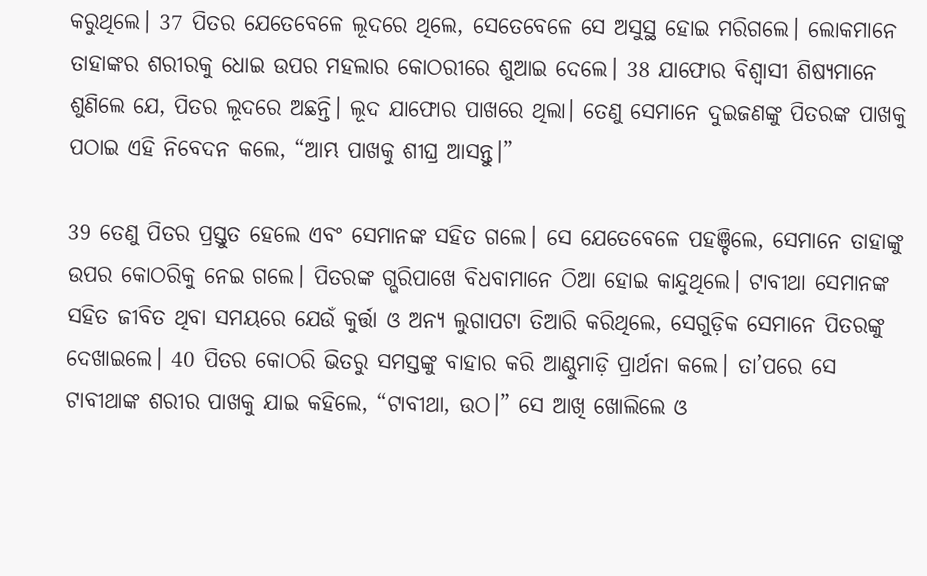କରୁଥିଲେ। 37 ପିତର ଯେତେବେଳେ ଲୂଦରେ ଥିଲେ, ସେତେବେଳେ ସେ ଅସୁସ୍ଥ ହୋଇ ମରିଗଲେ। ଲୋକମାନେ ତାହାଙ୍କର ଶରୀରକୁ ଧୋଇ ଉପର ମହଲାର କୋଠରୀରେ ଶୁଆଇ ଦେଲେ। 38 ଯାଫୋର ବିଶ୍ୱାସୀ ଶିଷ୍ୟମାନେ ଶୁଣିଲେ ଯେ, ପିତର ଲୂଦରେ ଅଛନ୍ତି। ଲୂଦ ଯାଫୋର ପାଖରେ ଥିଲା। ତେଣୁ ସେମାନେ ଦୁଇଜଣଙ୍କୁ ପିତରଙ୍କ ପାଖକୁ ପଠାଇ ଏହି ନିବେଦନ କଲେ, “ଆମ୍ଭ ପାଖକୁ ଶୀଘ୍ର ଆସନ୍ତୁ।”

39 ତେଣୁ ପିତର ପ୍ରସ୍ତୁତ ହେଲେ ଏବଂ ସେମାନଙ୍କ ସହିତ ଗଲେ। ସେ ଯେତେବେଳେ ପହଞ୍ଚିଲେ, ସେମାନେ ତାହାଙ୍କୁ ଉପର କୋଠରିକୁ ନେଇ ଗଲେ। ପିତରଙ୍କ ଗ୍ଭରିପାଖେ ବିଧବାମାନେ ଠିଆ ହୋଇ କାନ୍ଦୁଥିଲେ। ଟାବୀଥା ସେମାନଙ୍କ ସହିତ ଜୀବିତ ଥିବା ସମୟରେ ଯେଉଁ କୁର୍ତ୍ତା ଓ ଅନ୍ୟ ଲୁଗାପଟା ତିଆରି କରିଥିଲେ, ସେଗୁଡ଼ିକ ସେମାନେ ପିତରଙ୍କୁ ଦେଖାଇଲେ। 40 ପିତର କୋଠରି ଭିତରୁ ସମସ୍ତଙ୍କୁ ବାହାର କରି ଆଣ୍ଠୁମାଡ଼ି ପ୍ରାର୍ଥନା କଲେ। ତା’ପରେ ସେ ଟାବୀଥାଙ୍କ ଶରୀର ପାଖକୁ ଯାଇ କହିଲେ, “ଟାବୀଥା, ଉଠ।” ସେ ଆଖି ଖୋଲିଲେ ଓ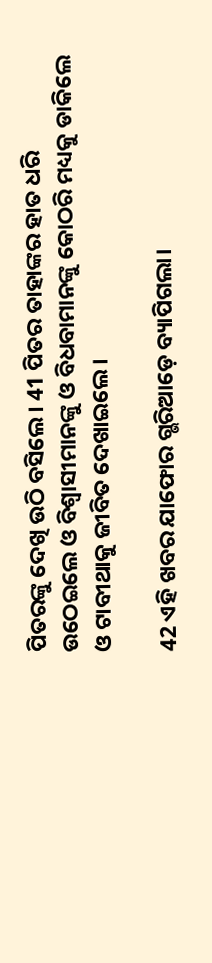ପିତରଙ୍କୁ ଦେଖି ଉଠି ବସିଲେ। 41 ପିତର ତାହାଙ୍କର ହାତ ଧରି ଉଠେଇଲେ ଓ ବିଶ୍ୱାସୀମାନଙ୍କୁ ଓ ବିଧବାମାନଙ୍କୁ କୋଠରି ମଧ୍ୟକୁ ଡାକିଲେ ଓ ଟାବୀଥାକୁ ଜୀବିତ ଦେଖାଇଲେ।

42 ଏହି ଖବର ଯାଫୋର ଗ୍ଭରିଆଡ଼େ ବ୍ୟାପିଗଲା।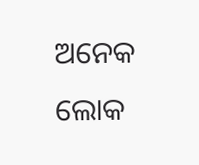ଅନେକ ଲୋକ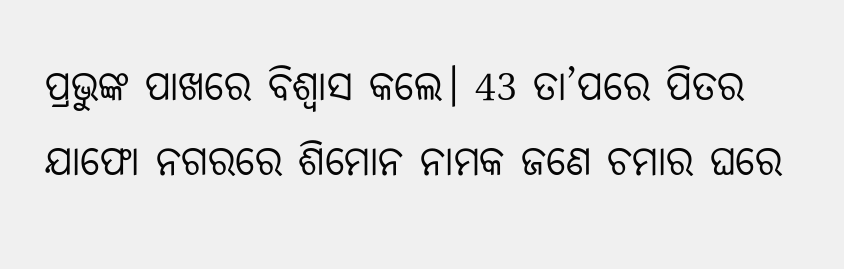ପ୍ରଭୁଙ୍କ ପାଖରେ ବିଶ୍ୱାସ କଲେ। 43 ତା’ପରେ ପିତର ଯାଫୋ ନଗରରେ ଶିମୋନ ନାମକ ଜଣେ ଚମାର ଘରେ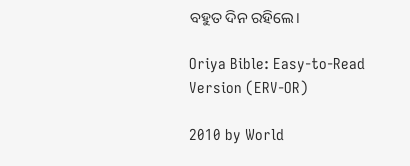ବହୁତ ଦିନ ରହିଲେ।

Oriya Bible: Easy-to-Read Version (ERV-OR)

2010 by World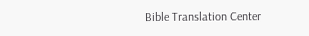Bible Translation Center